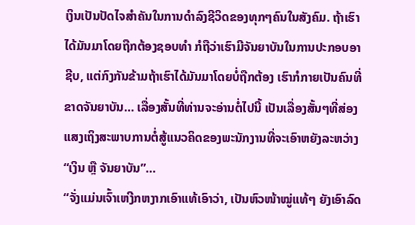ເງິນເປັນປັດໄຈສຳຄັນໃນການດຳລົງຊີວິດຂອງທຸກໆຄົນໃນສັງຄົມ. ຖ້າເຮົາໄດ້ມັນມາໂດຍຖືກຕ້ອງຊອບທຳ ກໍຖືວ່າເຮົາມີຈັນຍາບັນໃນການປະກອບອາຊີບ, ແຕ່ກົງກັນຂ້າມຖ້າເຮົາໄດ້ມັນມາໂດຍບໍ່ຖືກຕ້ອງ ເຮົາກໍກາຍເປັນຄົນທີ່ຂາດຈັນຍາບັນ… ເລື່ອງສັ້ນທີ່ທ່ານຈະອ່ານຕໍ່ໄປນີ້ ເປັນເລື່ອງສັ້ນໆທີ່ສ່ອງແສງເຖິງສະພາບການຕໍ່ສູ້ແນວຄິດຂອງພະນັກງານທີ່ຈະເອົາຫຍັງລະຫວ່າງ “ເງິນ ຫຼື ຈັນຍາບັນ”…
“ຈັ່ງແມ່ນເຈົ້າເຫງີກຫງາກເອົາແທ້ເອົາວ່າ, ເປັນຫົວໜ້າໝູ່ແທ້ໆ ຍັງເອົາລົດ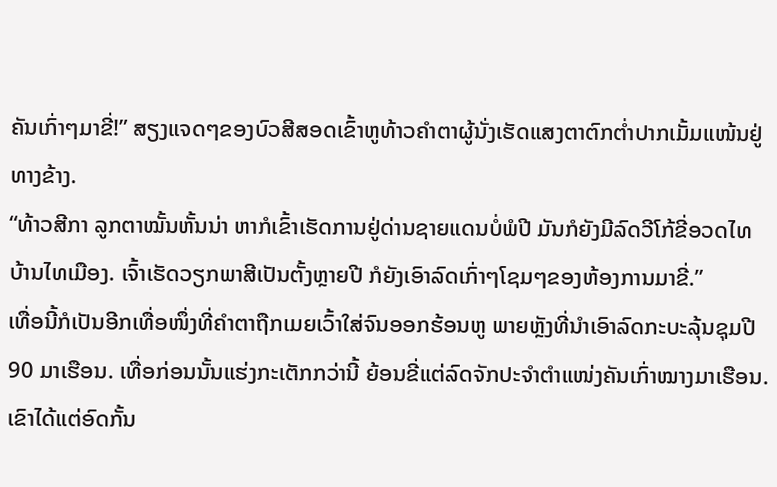ຄັນເກົ່າໆມາຂີ່!” ສຽງແຈດໆຂອງບົວສີສອດເຂົ້າຫູທ້າວຄຳຕາຜູ້ນັ່ງເຮັດແສງຕາຕົກຕໍ່າປາກເມັ້ມແໜ້ນຢູ່ທາງຂ້າງ.
“ທ້າວສີກາ ລູກຕາໝັ້ນຫັ້ນນ່າ ຫາກໍເຂົ້າເຮັດການຢູ່ດ່ານຊາຍແດນບໍ່ພໍປີ ມັນກໍຍັງມີລົດວີໂກ້ຂີ່ອວດໄທບ້ານໄທເມືອງ. ເຈົ້າເຮັດວຽກພາສີເປັນຕັ້ງຫຼາຍປີ ກໍຍັງເອົາລົດເກົ່າໆໂຊມໆຂອງຫ້ອງການມາຂີ່.”
ເທື່ອນີ້ກໍເປັນອີກເທື່ອໜຶ່ງທີ່ຄໍາຕາຖືກເມຍເວົ້າໃສ່ຈົນອອກຮ້ອນຫູ ພາຍຫຼັງທີ່ນໍາເອົາລົດກະບະລຸ້ນຊຸມປີ 90 ມາເຮືອນ. ເທື່ອກ່ອນນັ້ນແຮ່ງກະເຕັກກວ່ານີ້ ຍ້ອນຂີ່ແຕ່ລົດຈັກປະຈຳຕຳແໜ່ງຄັນເກົ່າໝາງມາເຮືອນ. ເຂົາໄດ້ແຕ່ອົດກັ້ນ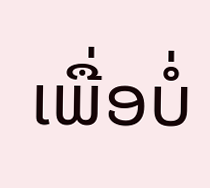ເພື່ອບໍ່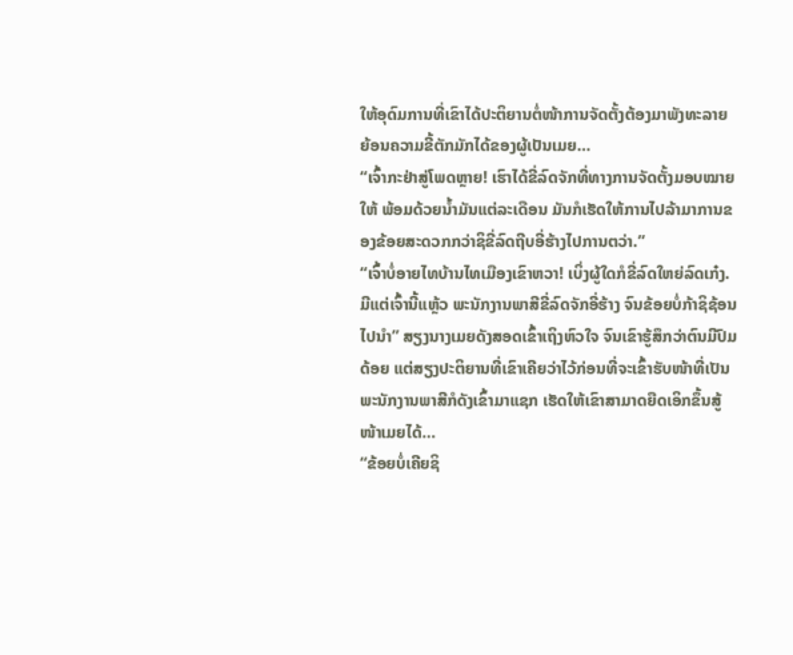ໃຫ້ອຸດົມການທີ່ເຂົາໄດ້ປະຕິຍານຕໍ່ໜ້າການຈັດຕັ້ງຕ້ອງມາພັງທະລາຍ ຍ້ອນຄວາມຂີ້ຕັກມັກໄດ້ຂອງຜູ້ເປັນເມຍ…
“ເຈົ້າກະຢ່າສູ່ໂພດຫຼາຍ! ເຮົາໄດ້ຂີ່ລົດຈັກທີ່ທາງການຈັດຕັ້ງມອບໝາຍໃຫ້ ພ້ອມດ້ວຍນໍ້າມັນແຕ່ລະເດືອນ ມັນກໍເຮັດໃຫ້ການໄປລ້າມາການຂອງຂ້ອຍສະດວກກວ່າຊິຂີ່ລົດຖີບອີ່ຮ້າງໄປການຕວ່າ.”
“ເຈົ້າບໍ່ອາຍໄທບ້ານໄທເມືອງເຂົາຫວາ! ເບິ່ງຜູ້ໃດກໍຂີ່ລົດໃຫຍ່ລົດເກ໋ງ. ມີແຕ່ເຈົ້ານີ້ແຫຼ້ວ ພະນັກງານພາສີຂີ່ລົດຈັກອີ່ຮ້າງ ຈົນຂ້ອຍບໍ່ກ້າຊິຊ້ອນໄປນໍາ” ສຽງນາງເມຍດັງສອດເຂົ້າເຖິງຫົວໃຈ ຈົນເຂົາຮູ້ສຶກວ່າຕົນມີປົມດ້ອຍ ແຕ່ສຽງປະຕິຍານທີ່ເຂົາເຄີຍວ່າໄວ້ກ່ອນທີ່ຈະເຂົ້າຮັບໜ້າທີ່ເປັນພະນັກງານພາສີກໍດັງເຂົ້າມາແຊກ ເຮັດໃຫ້ເຂົາສາມາດຍືດເອິກຂຶ້ນສູ້ໜ້າເມຍໄດ້…
“ຂ້ອຍບໍ່ເຄີຍຊິ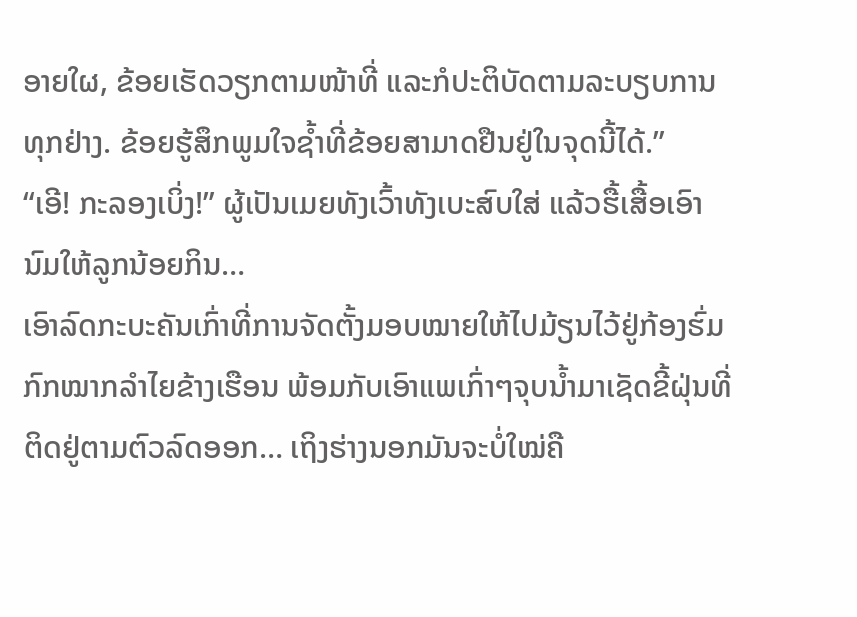ອາຍໃຜ, ຂ້ອຍເຮັດວຽກຕາມໜ້າທີ່ ແລະກໍປະຕິບັດຕາມລະບຽບການທຸກຢ່າງ. ຂ້ອຍຮູ້ສຶກພູມໃຈຊໍ້າທີ່ຂ້ອຍສາມາດຢືນຢູ່ໃນຈຸດນີ້ໄດ້.”
“ເອີ! ກະລອງເບິ່ງ!” ຜູ້ເປັນເມຍທັງເວົ້າທັງເບະສົບໃສ່ ແລ້ວຮື້ເສື້ອເອົານົມໃຫ້ລູກນ້ອຍກິນ…
ເອົາລົດກະບະຄັນເກົ່າທີ່ການຈັດຕັ້ງມອບໝາຍໃຫ້ໄປມ້ຽນໄວ້ຢູ່ກ້ອງຮົ່ມກົກໝາກລຳໄຍຂ້າງເຮືອນ ພ້ອມກັບເອົາແພເກົ່າໆຈຸບນໍ້າມາເຊັດຂີ້ຝຸ່ນທີ່ຕິດຢູ່ຕາມຕົວລົດອອກ… ເຖິງຮ່າງນອກມັນຈະບໍ່ໃໝ່ຄື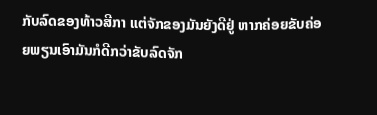ກັບລົດຂອງທ້າວສີກາ ແຕ່ຈັກຂອງມັນຍັງດີຢູ່ ຫາກຄ່ອຍຂັບຄ່ອຍພຽນເອົາມັນກໍດີກວ່າຂັບລົດຈັກ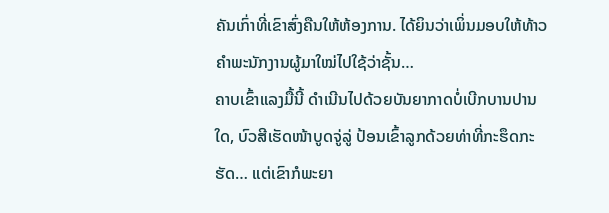ຄັນເກົ່າທີ່ເຂົາສົ່ງຄືນໃຫ້ຫ້ອງການ. ໄດ້ຍິນວ່າເພິ່ນມອບໃຫ້ທ້າວຄຳພະນັກງານຜູ້ມາໃໝ່ໄປໃຊ້ວ່າຊັ້ນ…
ຄາບເຂົ້າແລງມື້ນີ້ ດໍາເນີນໄປດ້ວຍບັນຍາກາດບໍ່ເບີກບານປານໃດ, ບົວສີເຮັດໜ້າບູດຈູ່ລູ່ ປ້ອນເຂົ້າລູກດ້ວຍທ່າທີ່ກະຮຶດກະຮັດ… ແຕ່ເຂົາກໍພະຍາ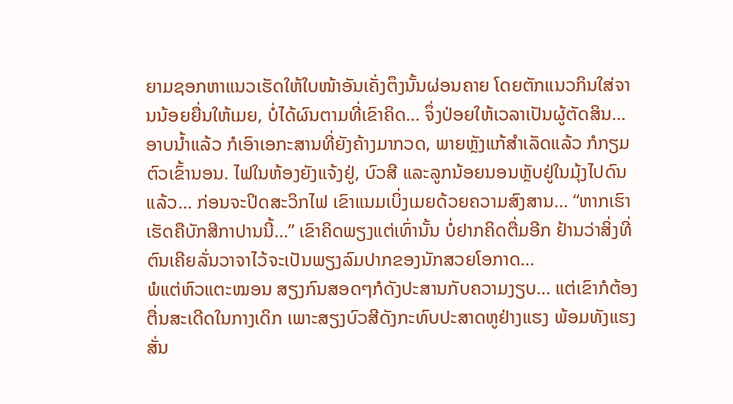ຍາມຊອກຫາແນວເຮັດໃຫ້ໃບໜ້າອັນເຄັ່ງຕຶງນັ້ນຜ່ອນຄາຍ ໂດຍຕັກແນວກິນໃສ່ຈານນ້ອຍຍື່ນໃຫ້ເມຍ, ບໍ່ໄດ້ຜົນຕາມທີ່ເຂົາຄິດ… ຈຶ່ງປ່ອຍໃຫ້ເວລາເປັນຜູ້ຕັດສິນ…
ອາບນໍ້າແລ້ວ ກໍເອົາເອກະສານທີ່ຍັງຄ້າງມາກວດ, ພາຍຫຼັງແກ້ສຳເລັດແລ້ວ ກໍກຽມຕົວເຂົ້ານອນ. ໄຟໃນຫ້ອງຍັງແຈ້ງຢູ່, ບົວສີ ແລະລູກນ້ອຍນອນຫຼັບຢູ່ໃນມຸ້ງໄປດົນແລ້ວ… ກ່ອນຈະປິດສະວິກໄຟ ເຂົາແນມເບິ່ງເມຍດ້ວຍຄວາມສົງສານ… “ຫາກເຮົາເຮັດຄືບັກສີກາປານນີ້…” ເຂົາຄິດພຽງແຕ່ເທົ່ານັ້ນ ບໍ່ຢາກຄິດຕື່ມອີກ ຢ້ານວ່າສິ່ງທີ່ຕົນເຄີຍລັ່ນວາຈາໄວ້ຈະເປັນພຽງລົມປາກຂອງນັກສວຍໂອກາດ…
ພໍແຕ່ຫົວແຕະໝອນ ສຽງກົນສອດໆກໍດັງປະສານກັບຄວາມງຽບ… ແຕ່ເຂົາກໍຕ້ອງຕື່ນສະເດີດໃນກາງເດິກ ເພາະສຽງບົວສີດັງກະທົບປະສາດຫູຢ່າງແຮງ ພ້ອມທັງແຮງສັ່ນ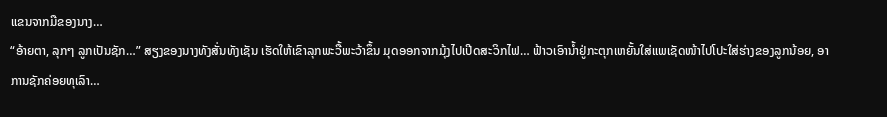ແຂນຈາກມືຂອງນາງ…
“ອ້າຍຕາ, ລຸກໆ ລູກເປັນຊັກ…” ສຽງຂອງນາງທັງສັ່ນທັງເຊັນ ເຮັດໃຫ້ເຂົາລຸກພະວື້ພະວ້າຂຶ້ນ ມຸດອອກຈາກມຸ້ງໄປເປີດສະວິກໄຟ… ຟ້າວເອົານໍ້າຢູ່ກະຕຸກເຫຍັ້ນໃສ່ແພເຊັດໜ້າໄປໂປະໃສ່ຮ່າງຂອງລູກນ້ອຍ, ອາການຊັກຄ່ອຍທຸເລົາ…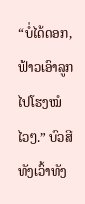“ບໍ່ໄດ້ດອກ, ຟ້າວເອົາລູກໄປໂຮງໝໍໄວໆ.” ບົວສີທັງເວົ້າທັງ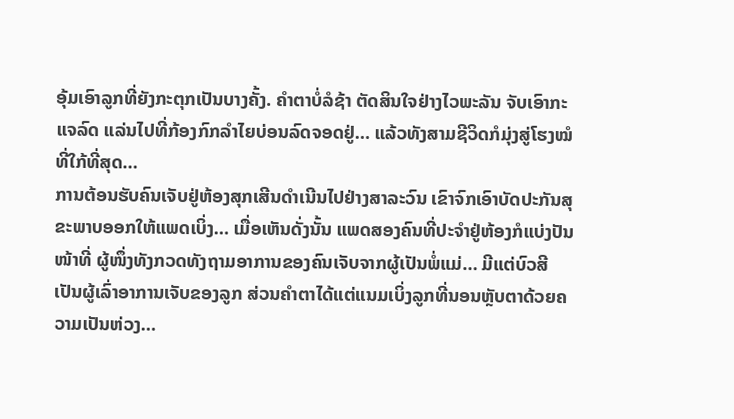ອຸ້ມເອົາລູກທີ່ຍັງກະຕຸກເປັນບາງຄັ້ງ. ຄໍາຕາບໍ່ລໍຊ້າ ຕັດສິນໃຈຢ່າງໄວພະລັນ ຈັບເອົາກະແຈລົດ ແລ່ນໄປທີ່ກ້ອງກົກລໍາໄຍບ່ອນລົດຈອດຢູ່… ແລ້ວທັງສາມຊີວິດກໍມຸ່ງສູ່ໂຮງໝໍທີ່ໃກ້ທີ່ສຸດ…
ການຕ້ອນຮັບຄົນເຈັບຢູ່ຫ້ອງສຸກເສີນດໍາເນີນໄປຢ່າງສາລະວົນ ເຂົາຈົກເອົາບັດປະກັນສຸຂະພາບອອກໃຫ້ແພດເບິ່ງ… ເມື່ອເຫັນດັ່ງນັ້ນ ແພດສອງຄົນທີ່ປະຈຳຢູ່ຫ້ອງກໍແບ່ງປັນໜ້າທີ່ ຜູ້ໜຶ່ງທັງກວດທັງຖາມອາການຂອງຄົນເຈັບຈາກຜູ້ເປັນພໍ່ແມ່… ມີແຕ່ບົວສີເປັນຜູ້ເລົ່າອາການເຈັບຂອງລູກ ສ່ວນຄຳຕາໄດ້ແຕ່ແນມເບິ່ງລູກທີ່ນອນຫຼັບຕາດ້ວຍຄວາມເປັນຫ່ວງ…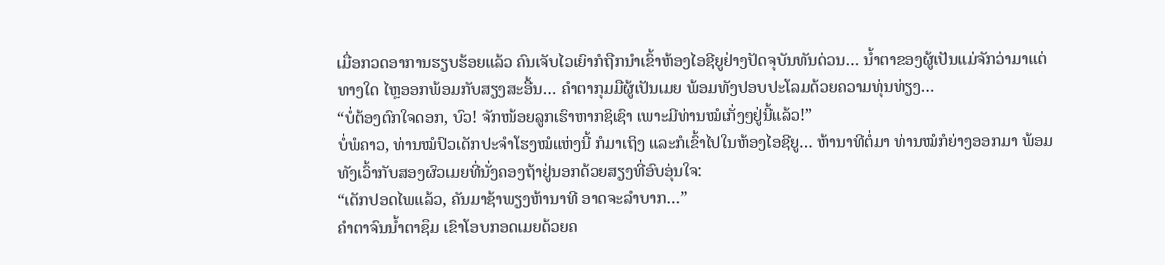ເມື່ອກວດອາການຮຽບຮ້ອຍແລ້ວ ຄົນເຈັບໄວເຍົາກໍຖືກນໍາເຂົ້າຫ້ອງໄອຊີຍູຢ່າງປັດຈຸບັນທັນດ່ວນ… ນໍ້າຕາຂອງຜູ້ເປັນແມ່ຈັກວ່າມາແຕ່ທາງໃດ ໄຫຼອອກພ້ອມກັບສຽງສະອື້ນ… ຄຳຕາກຸມມືຜູ້ເປັນເມຍ ພ້ອມທັງປອບປະໂລມດ້ວຍຄວາມທຸ່ນທ່ຽງ…
“ບໍ່ຕ້ອງຕົກໃຈດອກ, ບົວ! ຈັກໜ້ອຍລູກເຮົາຫາກຊິເຊົາ ເພາະມີທ່ານໝໍເກັ່ງໆຢູ່ນີ້ແລ້ວ!”
ບໍ່ພໍຄາວ, ທ່ານໝໍປົວເດັກປະຈຳໂຮງໝໍແຫ່ງນີ້ ກໍມາເຖິງ ແລະກໍເຂົ້າໄປໃນຫ້ອງໄອຊີຍູ… ຫ້ານາທີຕໍ່ມາ ທ່ານໝໍກໍຍ່າງອອກມາ ພ້ອມທັງເວົ້າກັບສອງຜົວເມຍທີ່ນັ່ງຄອງຖ້າຢູ່ນອກດ້ວຍສຽງທີ່ອົບອຸ່ນໃຈ:
“ເດັກປອດໄພແລ້ວ, ຄັນມາຊ້າພຽງຫ້ານາທີ ອາດຈະລຳບາກ…”
ຄໍາຕາຈົນນໍ້າຕາຊຶມ ເຂົາໂອບກອດເມຍດ້ວຍຄ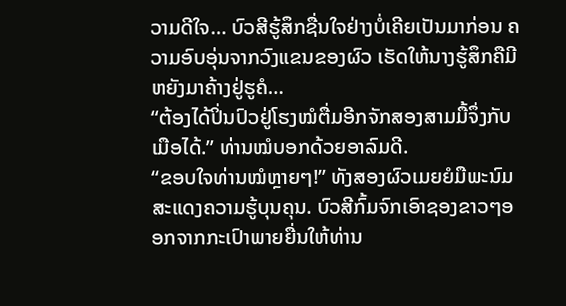ວາມດີໃຈ… ບົວສີຮູ້ສຶກຊື່ນໃຈຢ່າງບໍ່ເຄີຍເປັນມາກ່ອນ ຄວາມອົບອຸ່ນຈາກວົງແຂນຂອງຜົວ ເຮັດໃຫ້ນາງຮູ້ສຶກຄືມີຫຍັງມາຄ້າງຢູ່ຮູຄໍ…
“ຕ້ອງໄດ້ປິ່ນປົວຢູ່ໂຮງໝໍຕື່ມອີກຈັກສອງສາມມື້ຈຶ່ງກັບເມືອໄດ້.” ທ່ານໝໍບອກດ້ວຍອາລົມດີ.
“ຂອບໃຈທ່ານໝໍຫຼາຍໆ!” ທັງສອງຜົວເມຍຍໍມືພະນົມສະແດງຄວາມຮູ້ບຸນຄຸນ. ບົວສີກົ້ມຈົກເອົາຊອງຂາວໆອອກຈາກກະເປົາພາຍຍື່ນໃຫ້ທ່ານ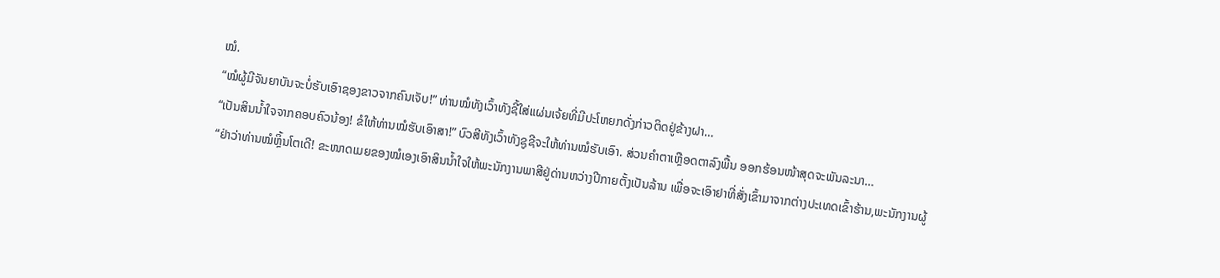ໝໍ.
“ໝໍຜູ້ມີຈັນຍາບັນຈະບໍ່ຮັບເອົາຊອງຂາວຈາກຄົນເຈັບ!” ທ່ານໝໍທັງເວົ້າທັງຊີ້ໃສ່ແຜ່ນເຈ້ຍທີ່ມີປະໂຫຍກດັ່ງກ່າວຕິດຢູ່ຂ້າງຝາ…
“ເປັນສິນນໍ້າໃຈຈາກຄອບຄົວນ້ອງ! ຂໍໃຫ້ທ່ານໝໍຮັບເອົາສາ!” ບົວສີທັງເວົ້າທັງຊູຊີຈະໃຫ້ທ່ານໝໍຮັບເອົາ. ສ່ວນຄຳຕາເຫຼືອດຕາລົງພື້ນ ອອກຮ້ອນໜ້າສຸດຈະພັນລະນາ…
“ຢ່າວ່າທ່ານໝໍຫຼິ້ນໂຕເດີ! ຂະໜາດເມຍຂອງໝໍເອງເອົາສິນນໍ້າໃຈໃຫ້ພະນັກງານພາສີຢູ່ດ່ານຫວ່າງປີກາຍຕັ້ງເປັນລ້ານ ເພື່ອຈະເອົາຢາທີ່ສັ່ງເຂົ້າມາຈາກຕ່າງປະເທດເຂົ້າຮ້ານ,ພະນັກງານຜູ້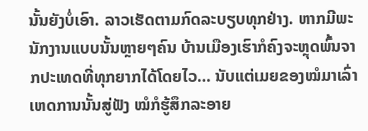ນັ້ນຍັງບໍ່ເອົາ. ລາວເຮັດຕາມກົດລະບຽບທຸກຢ່າງ. ຫາກມີພະນັກງານແບບນັ້ນຫຼາຍໆຄົນ ບ້ານເມືອງເຮົາກໍຄົງຈະຫຼຸດພົ້ນຈາກປະເທດທີ່ທຸກຍາກໄດ້ໂດຍໄວ… ນັບແຕ່ເມຍຂອງໝໍມາເລົ່າເຫດການນັ້ນສູ່ຟັງ ໝໍກໍຮູ້ສຶກລະອາຍ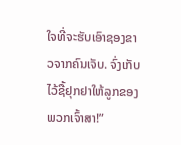ໃຈທີ່ຈະຮັບເອົາຊອງຂາວຈາກຄົນເຈັບ. ຈົ່ງເກັບໄວ້ຊື້ຢຸກຢາໃຫ້ລູກຂອງພວກເຈົ້າສາ!”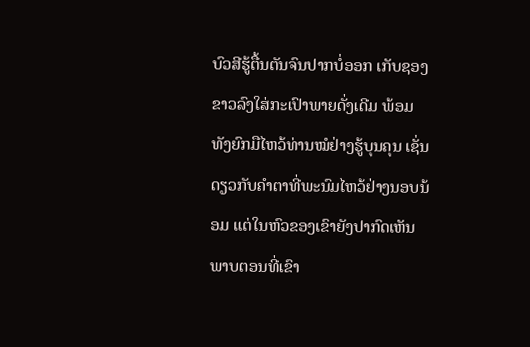ບົວສີຮູ້ຕື້ນຕັນຈົນປາກບໍ່ອອກ ເກັບຊອງຂາວລົງໃສ່ກະເປົາພາຍດັ່ງເດີມ ພ້ອມທັງຍົກມືໄຫວ້ທ່ານໝໍຢ່າງຮູ້ບຸນຄຸນ ເຊັ່ນດຽວກັບຄໍາຕາທີ່ພະນົມໄຫວ້ຢ່າງນອບນ້ອມ ແຕ່ໃນຫົວຂອງເຂົາຍັງປາກົດເຫັນພາບຕອນທີ່ເຂົາ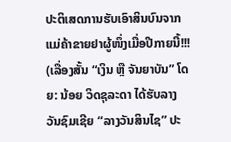ປະຕິເສດການຮັບເອົາສິນບົນຈາກແມ່ຄ້າຂາຍຢາຜູ້ໜຶ່ງເມື່ອປີກາຍນີ້!!!
(ເລື່ອງສັ້ນ “ເງິນ ຫຼື ຈັນຍາບັນ” ໂດຍ: ນ້ອຍ ວິດຊຸລະດາ ໄດ້ຮັບລາງວັນຊົມເຊີຍ “ລາງວັນສິນໄຊ” ປະ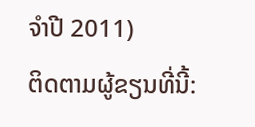ຈຳປີ 2011)
ຕິດຕາມຜູ້ຂຽນທີ່ນີ້: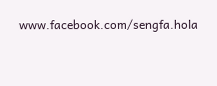www.facebook.com/sengfa.hola